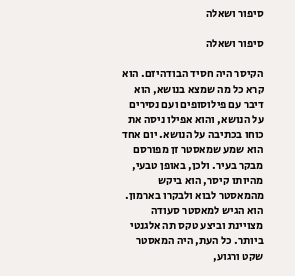סיפור ושאלה

סיפור ושאלה

הקיסר היה חסיד הבודהיזם. הוא קרא כל מה שמצא בנושא, הוא דיבר עם פילוסופים ועם נסירים על הנושא, והוא אפילו ניסה את כוחו בכתיבה על הנושא. יום אחד הוא שמע שמאסטר זן מפורסם מבקר בעיר. ולכן, באופן טבעי, מהיותו קיסר, הוא ביקש מהמאסטר לבוא ולבקרו בארמון. הוא הגיש למאסטר סעודה מצויינת וביצע טקס תה אלגנטי ביותר. כל העת, היה המאסטר שקט ורגוע,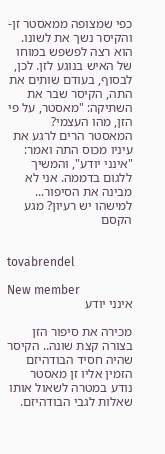כפי שמצופה ממאסטר זן- והקיסר נשך את לשונו. הוא רצה לפשפש במוחו של האיש בנוגע לזן. לכן, לבסוף, בעודם שותים את התה, הקיסר שבר את השתיקה: "מאסטר, על פי הזן, מהו העצמי? המאסטר הרים לרגע את עיניו מכוס התה ואמר: "אינני יודע", והמשיך ללגום בדממה. אני לא מבינה את הסיפור... למישהו יש רעיון? מגע הקסם


tovabrendel

New member
אינני יודע

מכירה את סיפור הזן בצורה קצת שונה.. הקיסר שהיה חסיד הבודהיזם הזמין אליו זן מאסטר נודע במטרה לשאול אותו שאלות לגבי הבודהיזם.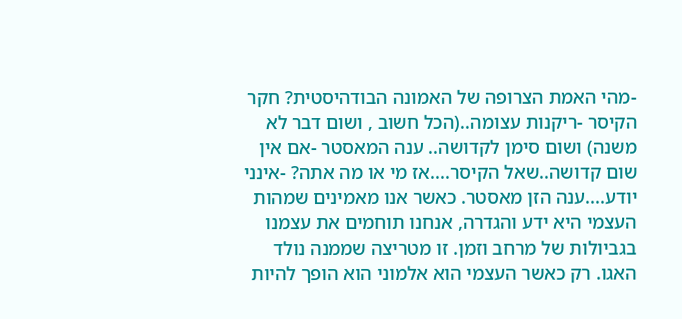-מהי האמת הצרופה של האמונה הבודהיסטית? חקר הקיסר -ריקנות עצומה..(הכל חשוב , ושום דבר לא משנה) ושום סימן לקדושה.. ענה המאסטר -אם אין שום קדושה..שאל הקיסר....אז מי או מה אתה? -אינני יודע....ענה הזן מאסטר. כאשר אנו מאמינים שמהות העצמי היא ידע והגדרה, אנחנו תוחמים את עצמנו בגביולות של מרחב וזמן. זו מטריצה שממנה נולד האגו. רק כאשר העצמי הוא אלמוני הוא הופך להיות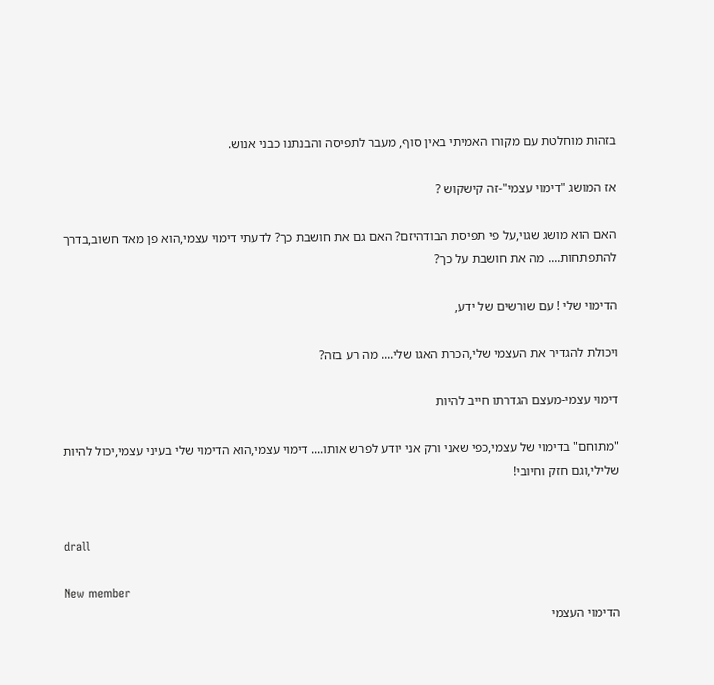בזהות מוחלטת עם מקורו האמיתי באין סוף, מעבר לתפיסה והבנתנו כבני אנוש.

אז המושג "דימוי עצמי"-זה קישקוש ?

האם הוא מושג שגוי,על פי תפיסת הבודהיזם? האם גם את חושבת כך? לדעתי דימוי עצמי,הוא פן מאד חשוב,בדרך להתפתחות.... מה את חושבת על כך?

הדימוי שלי ! עם שורשים של ידע,

ויכולת להגדיר את העצמי שלי,הכרת האגו שלי.... מה רע בזה?

דימוי עצמי-מעצם הגדרתו חייב להיות

"מתוחם" בדימוי של עצמי,כפי שאני ורק אני יודע לפרש אותו.... דימוי עצמי,הוא הדימוי שלי בעיני עצמי,יכול להיות שלילי,וגם חזק וחיובי!


drall

New member
הדימוי העצמי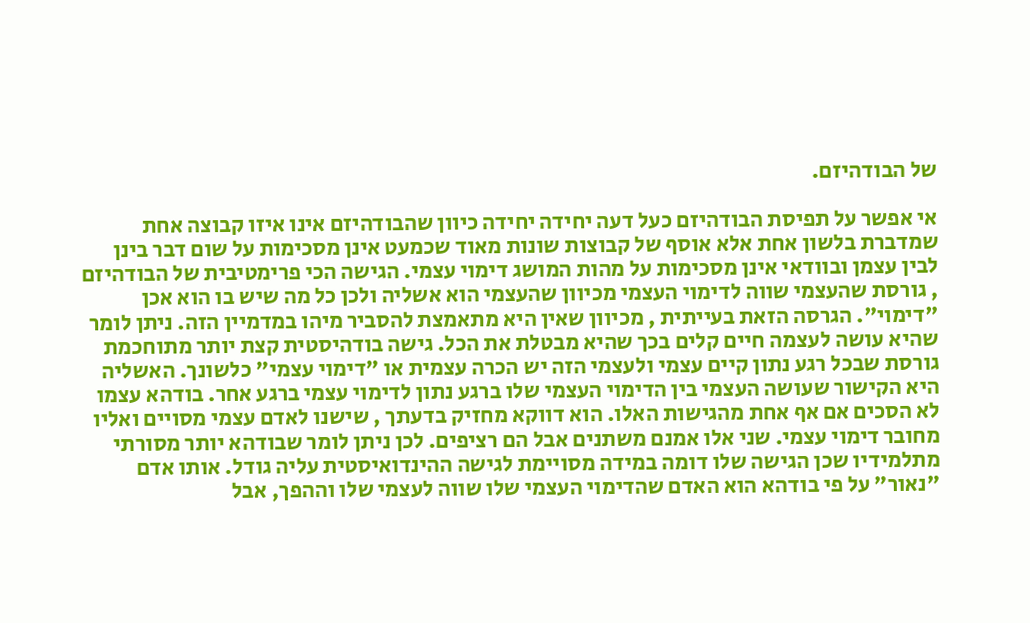של הבודהיזם.

אי אפשר על תפיסת הבודהיזם כעל דעה יחידה יחידה כיוון שהבודהיזם אינו איזו קבוצה אחת שמדברת בלשון אחת אלא אוסף של קבוצות שונות מאוד שכמעט אינן מסכימות על שום דבר בינן לבין עצמן ובוודאי אינן מסכימות על מהות המושג דימוי עצמי. הגישה הכי פרימטיבית של הבודהיזם , גורסת שהעצמי שווה לדימוי העצמי מכיוון שהעצמי הוא אשליה ולכן כל מה שיש בו הוא אכן "דימוי". הגרסה הזאת בעייתית , מכיוון שאין היא מתאמצת להסביר מיהו במדמיין הזה. ניתן לומר שהיא עושה לעצמה חיים קלים בכך שהיא מבטלת את הכל. גישה בודהיסטית קצת יותר מתוחכמת גורסת שבכל רגע נתון קיים עצמי ולעצמי הזה יש הכרה עצמית או "דימוי עצמי" כלשונך. האשליה היא הקישור שעושה העצמי בין הדימוי העצמי שלו ברגע נתון לדימוי עצמי ברגע אחר. בודהא עצמו לא הסכים אם אף אחת מהגישות האלו. הוא דווקא מחזיק בדעתך , שישנו לאדם עצמי מסויים ואליו מחובר דימוי עצמי. שני אלו אמנם משתנים אבל הם רציפים. לכן ניתן לומר שבודהא יותר מסורתי מתלמידיו שכן הגישה שלו דומה במידה מסויימת לגישה ההינדואיסטית עליה גודל. אותו אדם "נאור" על פי בודהא הוא האדם שהדימוי העצמי שלו שווה לעצמי שלו וההפך, אבל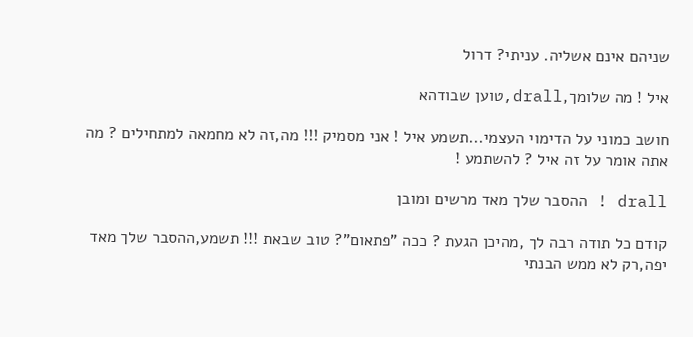שניהם אינם אשליה. עניתי? דרול

איל ! מה שלומך,drall,טוען שבודהא

חושב כמוני על הדימוי העצמי...תשמע איל ! אני מסמיק !!! מה,זה לא מחמאה למתחילים ? מה אתה אומר על זה איל ? להשתמע !

drall ! ההסבר שלך מאד מרשים ומובן

קודם כל תודה רבה לך ,מהיכן הגעת ? ככה "פתאום"? טוב שבאת !!! תשמע,ההסבר שלך מאד יפה,רק לא ממש הבנתי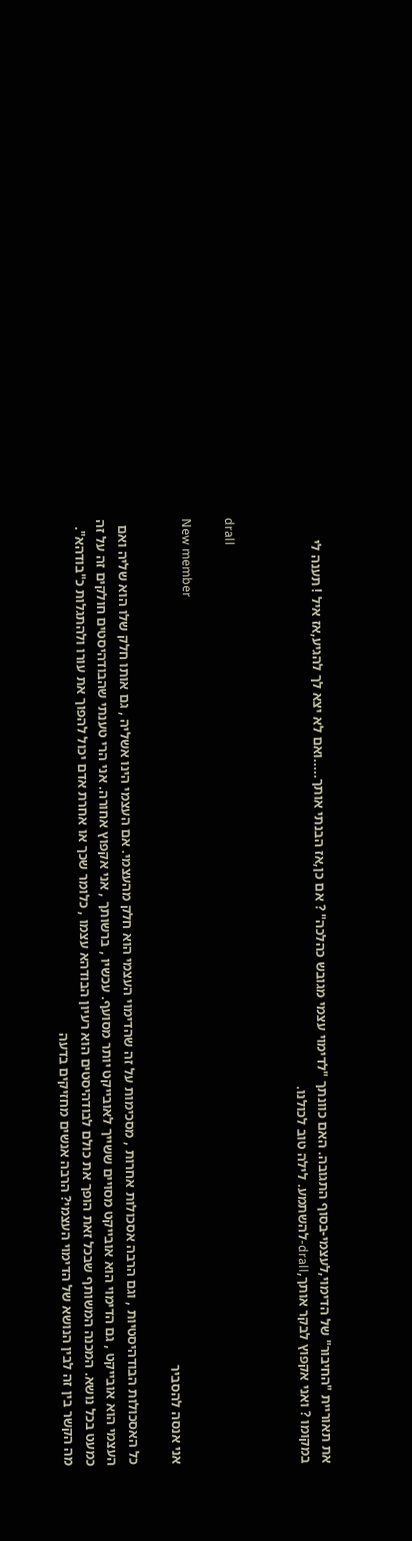את תאוריית "החיבור" של הדימוי,לעצמי-בסוף התגובה. האם כוונתך "לדימוי עצמי מגובש כהלכה" ? אם כן,אז הבנתי אותך.....ואם לא יצא לך להגיע,אז איל ! תענה לי במקומו ? ואני אקפוץ לבקר אותך,drall-להשתמע. לילה טוב לכולנו.


drall

New member
אני אנסה להסביר

כל האסכולות הבודהיסטיות , וגם הרבה אסכולות אחרות , מסכימות על זה שהדימוי העצמי הוא חלק מהעצמי. אם העצמי הינו אשליה , גם אותו חלק שלו הוא שליה ואם העצמי הוא אובייקט , גם הדימוי הוא אובייקט מסויים ששייך לאובייקט יותר מסועף. עכשיו , ברשותך , אני אקפוץ אחורה. אני הרי טענתי שהבודהיסטים חולקים זה על זה כמעט בכל נושא. המכנה המשותף שבכל זאת הופך את כולם לבודהיסטים הוא רעיון הבודהא עצמו , כלומר שכך או אחרת אדם יכול להפוך את עורו ולהתגלות כ"בודהא". מה הקשר בין זה לבין הנושא של הדימוי העצמי? הרבה אנשים מחזיקים בדעה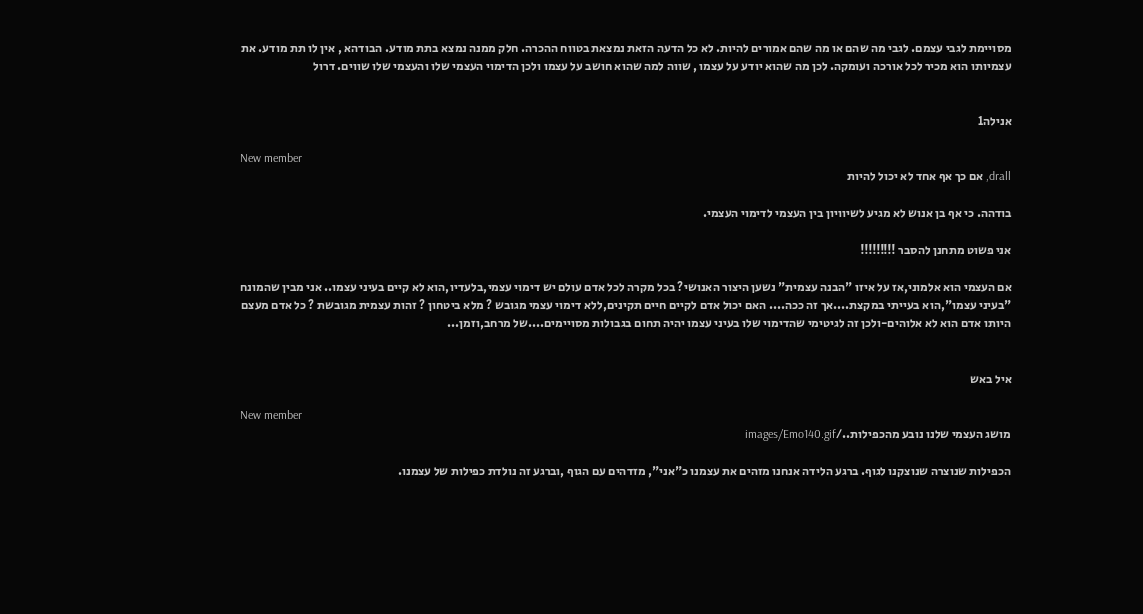מסויימת לגבי עצמם. לגבי מה שהם או מה שהם אמורים להיות. לא כל הדעה הזאת נמצאת בטווח ההכרה. חלק ממנה נמצא בתת מודע. הבודהא , אין לו תת מודע. את עצמיותו הוא מכיר לכל אורכה ועומקה. לכן מה שהוא יודע על עצמו , שווה למה שהוא חושב על עצמו ולכן הדימוי העצמי שלו והעצמי שלו שווים. דרול


אנילה1

New member
drall, אם כך אף אחד לא יכול להיות

בודהה. כי אף בן אנוש לא מגיע לשיוויון בין העצמי לדימוי העצמי.

אני פשוט מתחנן להסבר !!!!!!!!!

אם העצמי הוא אלמוני,אז על איזו "הבנה עצמית" נשען היצור האנושי? בכל מקרה לכל אדם עולם יש דימוי עצמי,בלעדיו,הוא לא קיים בעיני עצמו.. אני מבין שהמונח "בעיני עצמו",הוא בעייתי במקצת....אך זה ככה.... האם יכול אדם לקיים חיים תקינים,ללא דימוי עצמי מגובש ? מלא ביטחון ? זהות עצמית מגובשת ? כל אדם מעצם היותו אדם הוא לא אלוהים-ולכן זה לגיטימי שהדימוי שלו בעיני עצמו יהיה תחום בגבולות מסויימים....של מרחב,וזמן...


איל באש

New member
מושג העצמי שלנו נובע מהכפילות../images/Emo140.gif

הכפילות שנוצרה שנוצקנו לגוף. ברגע הלידה אנחנו מזהים את עצמנו כ"אני", מזדהים עם הגוף ,וברגע זה נולדת כפילות של עצמנו.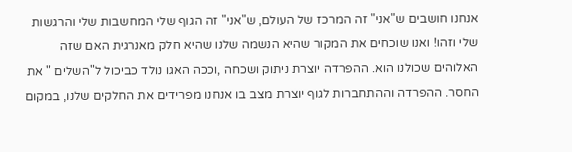אנחנו חושבים ש"אני" זה המרכז של העולם, ש"אני" זה הגוף שלי המחשבות שלי והרגשות שלי וזהו! ואנו שוכחים את המקור שהיא הנשמה שלנו שהיא חלק מאנרגית האם שזה האלוהים שכולנו הוא. ההפרדה יוצרת ניתוק ושכחה ,וככה האגו נולד כביכול ל"השלים " את החסר. ההפרדה וההתחברות לגוף יוצרת מצב בו אנחנו מפרידים את החלקים שלנו, במקום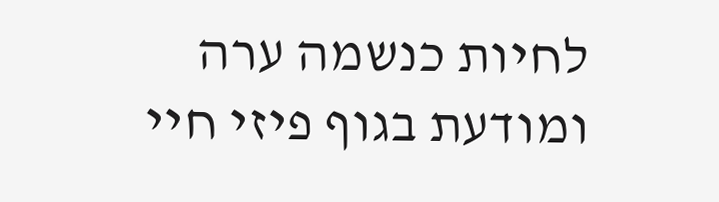לחיות כנשמה ערה ומודעת בגוף פיזי חיי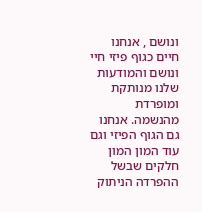ונושם , אנחנו חיים כגוף פיזי חיי ונושם והמודעות שלנו מנותקת ומופרדת מהנשמה. אנחנו גם הגוף הפיזי וגם עוד המון המון חלקים שבשל ההפרדה הניתוק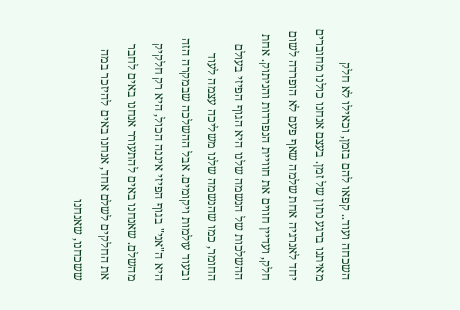השכחה ועוד.. קפאו להם בזמן, וכאילו לא חלק מאיתנו ברגע נתון של זמן. בעצם אנחנו כולנו מחוברים יחד לאנרגיה אחת שלמה שאף פעם לא הופרדה לשום חלק, ועדיין חווים את חוויית הנפרדות והניתוק. אחת ההשלכות של הנשמה שלנו היא הגוף הפיזי בעולם החומר, כמו שהנשמה שלנו משליכה עצמה לעוד ובעוד עולמות ויקומים. אבל ההשלכה שבמקרה הזה היא ה"אני" בגוף הפיזי איננה הכול, היא רק חלקיק מהשלם. שאנחנו באים להתעורר אנחנו באים לחבר את החלקים לשלם אחד, אנחנו באים להיזכר במה ששכחנו, שאנחנו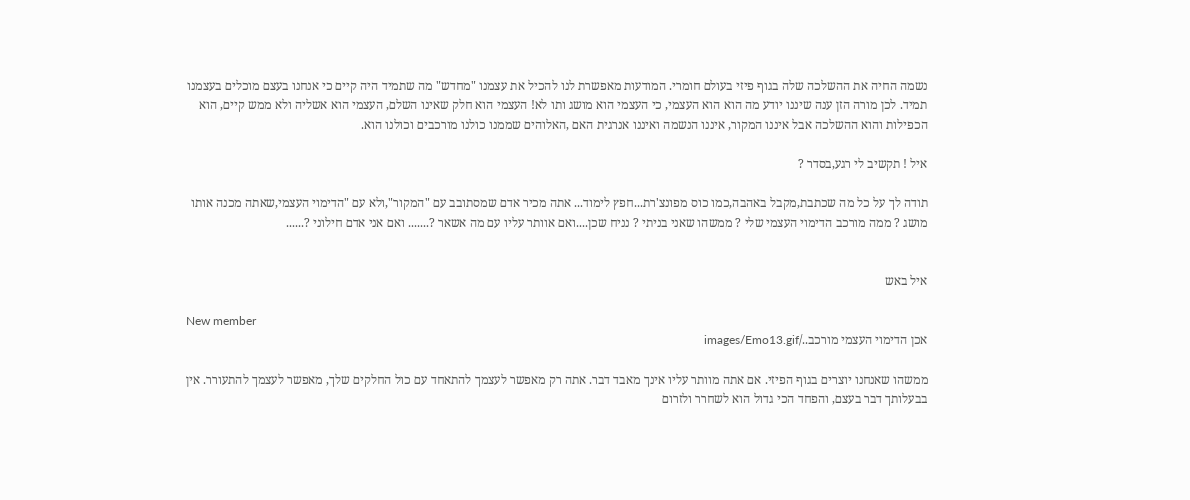נשמה החיה את ההשלכה שלה בגוף פיזי בעולם חומרי. המודעות מאפשרת לנו להכיל את עצמנו "מחדש" מה שתמיד היה קיים כי אנחנו בעצם מוכלים בעצמנו תמיד. לכן מורה הזן ענה שיננו יודע מה הוא הוא העצמי, כי העצמי הוא מושג ותו לא! העצמי הוא חלק שאינו השלם, העצמי הוא אשליה ולא ממש קיים, הוא הכפילות והוא ההשלכה אבל איננו המקור, איננו הנשמה ואיננו אנרגית האם ,האלוהים שממנו כולנו מורכבים וכולנו הוא.

איל ! תקשיב לי רגע,בסדר ?

תודה לך על כל מה שכתבת,מקבל באהבה,כמו כוס מפונצ'רת...חפץ לימוד... אתה מכיר אדם שמסתובב עם "המקור",ולא עם "הדימוי העצמי,שאתה מכנה אותו מושג ? ממה מורכב הדימוי העצמי שלי ? ממשהו שאני בניתי ? נניח שכן....ואם אוותר עליו עם מה אשאר ?....... ואם אני אדם חילוני ?......


איל באש

New member
אכן הדימוי העצמי מורכב../images/Emo13.gif

ממשהו שאנחנו יוצרים בגוף הפיזי. אם אתה מוותר עליו אינך מאבד דבר. אתה רק מאפשר לעצמך להתאחד עם כול החלקים שלך, מאפשר לעצמך להתעורר. אין בבעלותך דבר בעצם, והפחד הכי גדול הוא לשחרר ולזרום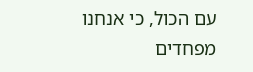עם הכול, כי אנחנו מפחדים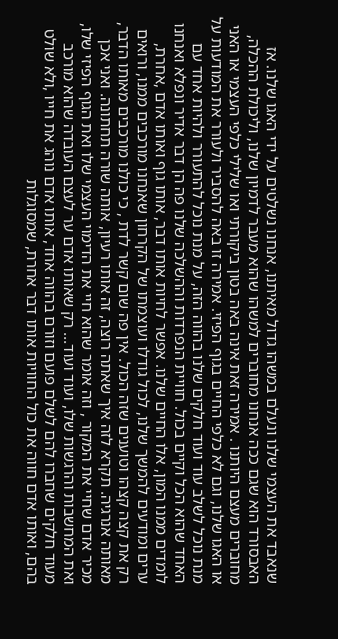שנאבד את העצמי שלנו ונעלם במשהו גדול מאיתנו, אנחנו נשלטים על ידי האגו שלנו. אז האבסורד הוא שגם ככה אנחנו מחוברים למשהו שהוא מעבר לדמיון שלנו, וליכולת ההכלה, מחוברים מעצם היותנו . אמירה זאת אינה באה בטון ביקורתי ואו שלילי כלפי העצמי או האני או האגו שלנו, וגם לא כלפי החיים בגוף הפיזי. אמירה זו באה להסביר ולעורר את המודעות על מנת נוכל לשלב עוד ועוד חלקים שלנו בהווה הזה, על מנת נוכל להתעורר ולהיות אחד עם האחד שהוא הכל וקיים בכול. חוויית הנפרדות וההשלכה שלנו פה הן דבר אדיר ונפלא ואנחנו לומדים ממנו המון, אלו החיים שלנו. אפשר לחיות אותו דבר, אותו גוף ואותו אדם ,אחרת, ערים ומודעים להמשך שלנו, לכול גודלו ועוצמתו של הקרחון שאנחנו מורכבים ממנו, ורואים רק את קצה קצהו וטוענים שזה הכול. אין פה שום קשר לדת , כי כולנו מורכבים מאותו הדבר, מאותה אנרגיה. תקרא לזה איך שאתה רוצה, זה אותו רעיון, אותה שורה תחתונה. ואני אכן מכיר אדם שחיי את המקור , וזה אומר שהוא חיי את הדימוי העצמי שלו ואת הגוף הפיזי שלו, ואת המחשבות והרגשות שלו, ועוד ועוד... רק שאותו אדם ער לעצם העובדה שהוא מורכב מעוד חלקים שחברו להם לשלם פועם וזורם בהווה אחד, אותו אדם נוהג את חייו ,ולא שולט בהם, ואותו אדם חווה את כול החוויות אותו דבר אחרת, שמסוגלות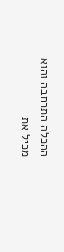ההכלה התרחבה והוא מכיל את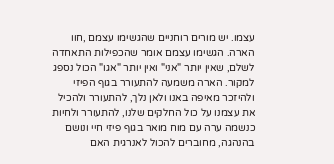עצמו. יש מורים רוחניים שהגשימו עצמם ,חוו הארה. הגשימו עצמם אומר שהכפילות התאחדה לשלם, שאין יותר "אני" ואין יותר "אגו" הכול נספג למקור. הארה משמעה להתעורר בגוף הפיזי ולהיזכר מאיפה באנו ולאן נלך, להתעורר ולהכיל את עצמנו על כול החלקים שלנו, להתעורר ולחיות כנשמה ערה עם מוח מואר בגוף פיזי חיי ונושם בהנהגה, מחוברים להכול לאנרגית האם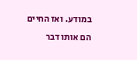במודע. ואז החיים הם אותו דבר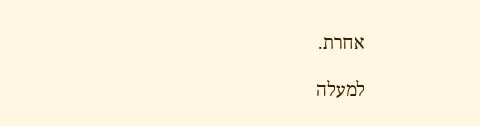אחרת.

למעלה